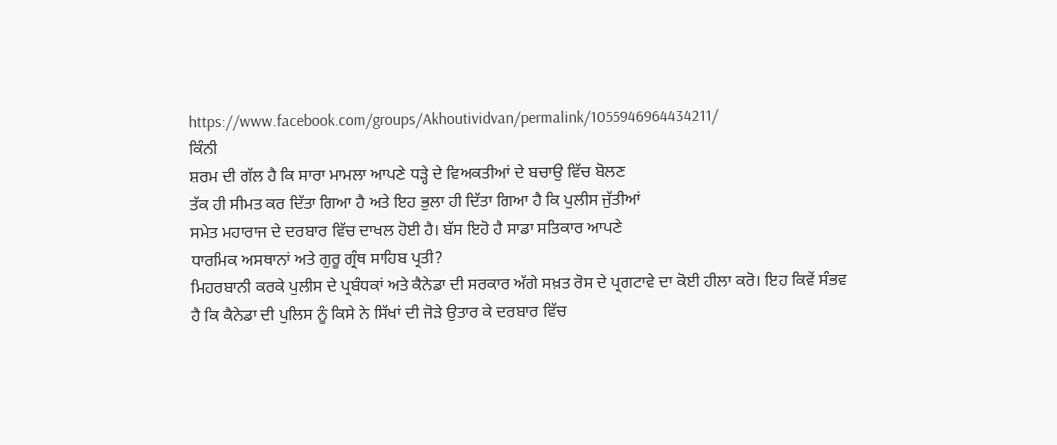https://www.facebook.com/groups/Akhoutividvan/permalink/1055946964434211/
ਕਿੰਨੀ
ਸ਼ਰਮ ਦੀ ਗੱਲ ਹੈ ਕਿ ਸਾਰਾ ਮਾਮਲਾ ਆਪਣੇ ਧੜ੍ਹੇ ਦੇ ਵਿਅਕਤੀਆਂ ਦੇ ਬਚਾਉ ਵਿੱਚ ਬੋਲਣ
ਤੱਕ ਹੀ ਸੀਮਤ ਕਰ ਦਿੱਤਾ ਗਿਆ ਹੈ ਅਤੇ ਇਹ ਭੁਲਾ ਹੀ ਦਿੱਤਾ ਗਿਆ ਹੈ ਕਿ ਪੁਲੀਸ ਜੁੱਤੀਆਂ
ਸਮੇਤ ਮਹਾਰਾਜ ਦੇ ਦਰਬਾਰ ਵਿੱਚ ਦਾਖਲ ਹੋਈ ਹੈ। ਬੱਸ ਇਹੋ ਹੈ ਸਾਡਾ ਸਤਿਕਾਰ ਆਪਣੇ
ਧਾਰਮਿਕ ਅਸਥਾਨਾਂ ਅਤੇ ਗੁਰੂ ਗ੍ਰੰਥ ਸਾਹਿਬ ਪ੍ਰਤੀ?
ਮਿਹਰਬਾਨੀ ਕਰਕੇ ਪੁਲੀਸ ਦੇ ਪ੍ਰਬੰਧਕਾਂ ਅਤੇ ਕੈਨੇਡਾ ਦੀ ਸਰਕਾਰ ਅੱਗੇ ਸਖ਼ਤ ਰੋਸ ਦੇ ਪ੍ਰਗਟਾਵੇ ਦਾ ਕੋਈ ਹੀਲਾ ਕਰੋ। ਇਹ ਕਿਵੇਂ ਸੰਭਵ ਹੈ ਕਿ ਕੈਨੇਡਾ ਦੀ ਪੁਲਿਸ ਨੂੰ ਕਿਸੇ ਨੇ ਸਿੱਖਾਂ ਦੀ ਜੋੜੇ ਉਤਾਰ ਕੇ ਦਰਬਾਰ ਵਿੱਚ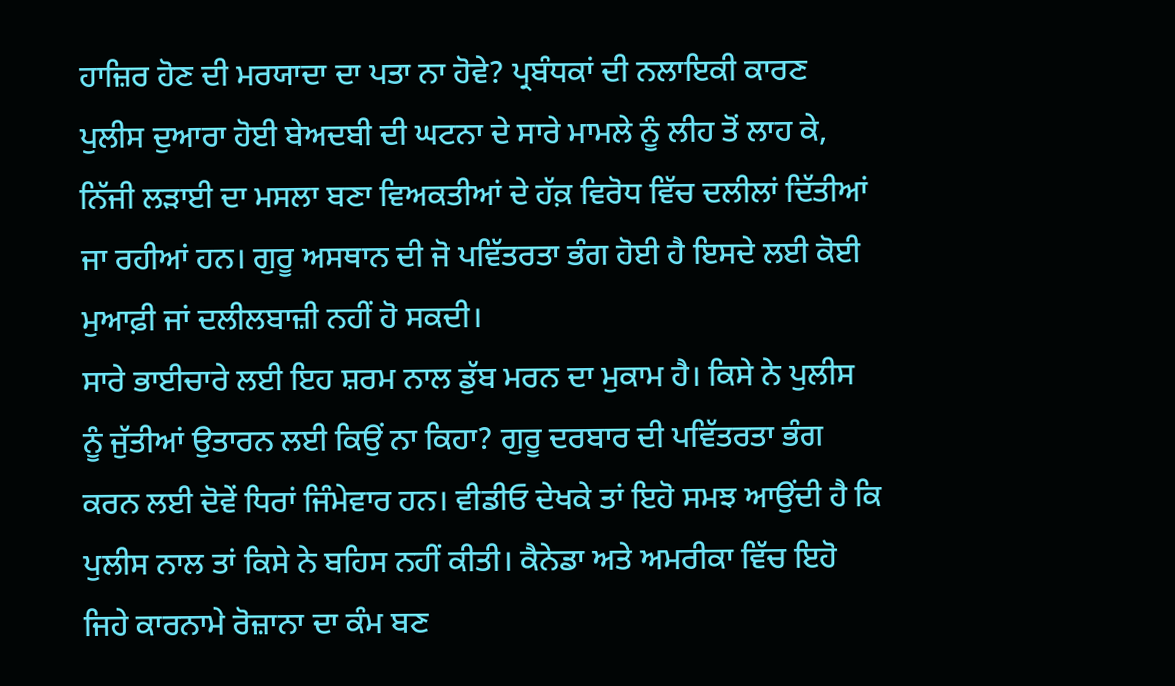ਹਾਜ਼ਿਰ ਹੋਣ ਦੀ ਮਰਯਾਦਾ ਦਾ ਪਤਾ ਨਾ ਹੋਵੇ? ਪ੍ਰਬੰਧਕਾਂ ਦੀ ਨਲਾਇਕੀ ਕਾਰਣ ਪੁਲੀਸ ਦੁਆਰਾ ਹੋਈ ਬੇਅਦਬੀ ਦੀ ਘਟਨਾ ਦੇ ਸਾਰੇ ਮਾਮਲੇ ਨੂੰ ਲੀਹ ਤੋਂ ਲਾਹ ਕੇ, ਨਿੱਜੀ ਲੜਾਈ ਦਾ ਮਸਲਾ ਬਣਾ ਵਿਅਕਤੀਆਂ ਦੇ ਹੱਕ਼ ਵਿਰੋਧ ਵਿੱਚ ਦਲੀਲਾਂ ਦਿੱਤੀਆਂ ਜਾ ਰਹੀਆਂ ਹਨ। ਗੁਰੂ ਅਸਥਾਨ ਦੀ ਜੋ ਪਵਿੱਤਰਤਾ ਭੰਗ ਹੋਈ ਹੈ ਇਸਦੇ ਲਈ ਕੋਈ ਮੁਆਫ਼ੀ ਜਾਂ ਦਲੀਲਬਾਜ਼ੀ ਨਹੀਂ ਹੋ ਸਕਦੀ।
ਸਾਰੇ ਭਾਈਚਾਰੇ ਲਈ ਇਹ ਸ਼ਰਮ ਨਾਲ ਡੁੱਬ ਮਰਨ ਦਾ ਮੁਕਾਮ ਹੈ। ਕਿਸੇ ਨੇ ਪੁਲੀਸ ਨੂੰ ਜੁੱਤੀਆਂ ਉਤਾਰਨ ਲਈ ਕਿਉਂ ਨਾ ਕਿਹਾ? ਗੁਰੂ ਦਰਬਾਰ ਦੀ ਪਵਿੱਤਰਤਾ ਭੰਗ ਕਰਨ ਲਈ ਦੋਵੇਂ ਧਿਰਾਂ ਜਿੰਮੇਵਾਰ ਹਨ। ਵੀਡੀਓ ਦੇਖਕੇ ਤਾਂ ਇਹੋ ਸਮਝ ਆਉਂਦੀ ਹੈ ਕਿ ਪੁਲੀਸ ਨਾਲ ਤਾਂ ਕਿਸੇ ਨੇ ਬਹਿਸ ਨਹੀਂ ਕੀਤੀ। ਕੈਨੇਡਾ ਅਤੇ ਅਮਰੀਕਾ ਵਿੱਚ ਇਹੋ ਜਿਹੇ ਕਾਰਨਾਮੇ ਰੋਜ਼ਾਨਾ ਦਾ ਕੰਮ ਬਣ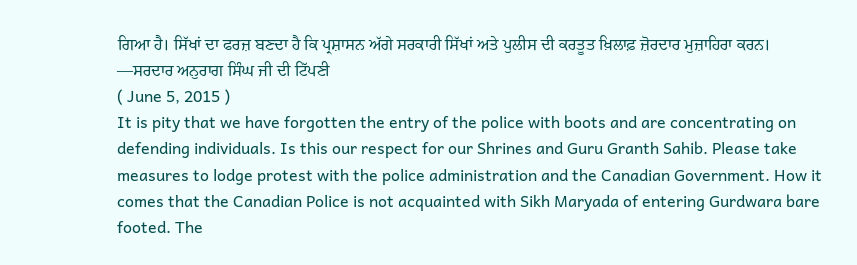ਗਿਆ ਹੈ। ਸਿੱਖਾਂ ਦਾ ਫਰਜ਼ ਬਣਦਾ ਹੈ ਕਿ ਪ੍ਰਸ਼ਾਸਨ ਅੱਗੇ ਸਰਕਾਰੀ ਸਿੱਖਾਂ ਅਤੇ ਪੁਲੀਸ ਦੀ ਕਰਤੂਤ ਖ਼ਿਲਾਫ਼ ਜ਼ੋਰਦਾਰ ਮੁਜ਼ਾਹਿਰਾ ਕਰਨ।
—ਸਰਦਾਰ ਅਨੁਰਾਗ ਸਿੰਘ ਜੀ ਦੀ ਟਿੱਪਣੀ
( June 5, 2015 )
It is pity that we have forgotten the entry of the police with boots and are concentrating on defending individuals. Is this our respect for our Shrines and Guru Granth Sahib. Please take measures to lodge protest with the police administration and the Canadian Government. How it comes that the Canadian Police is not acquainted with Sikh Maryada of entering Gurdwara bare footed. The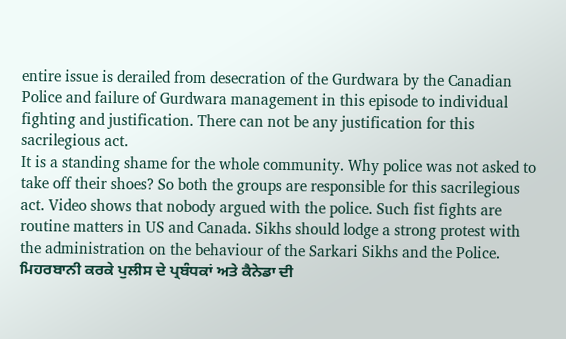entire issue is derailed from desecration of the Gurdwara by the Canadian Police and failure of Gurdwara management in this episode to individual fighting and justification. There can not be any justification for this sacrilegious act.
It is a standing shame for the whole community. Why police was not asked to take off their shoes? So both the groups are responsible for this sacrilegious act. Video shows that nobody argued with the police. Such fist fights are routine matters in US and Canada. Sikhs should lodge a strong protest with the administration on the behaviour of the Sarkari Sikhs and the Police.
ਮਿਹਰਬਾਨੀ ਕਰਕੇ ਪੁਲੀਸ ਦੇ ਪ੍ਰਬੰਧਕਾਂ ਅਤੇ ਕੈਨੇਡਾ ਦੀ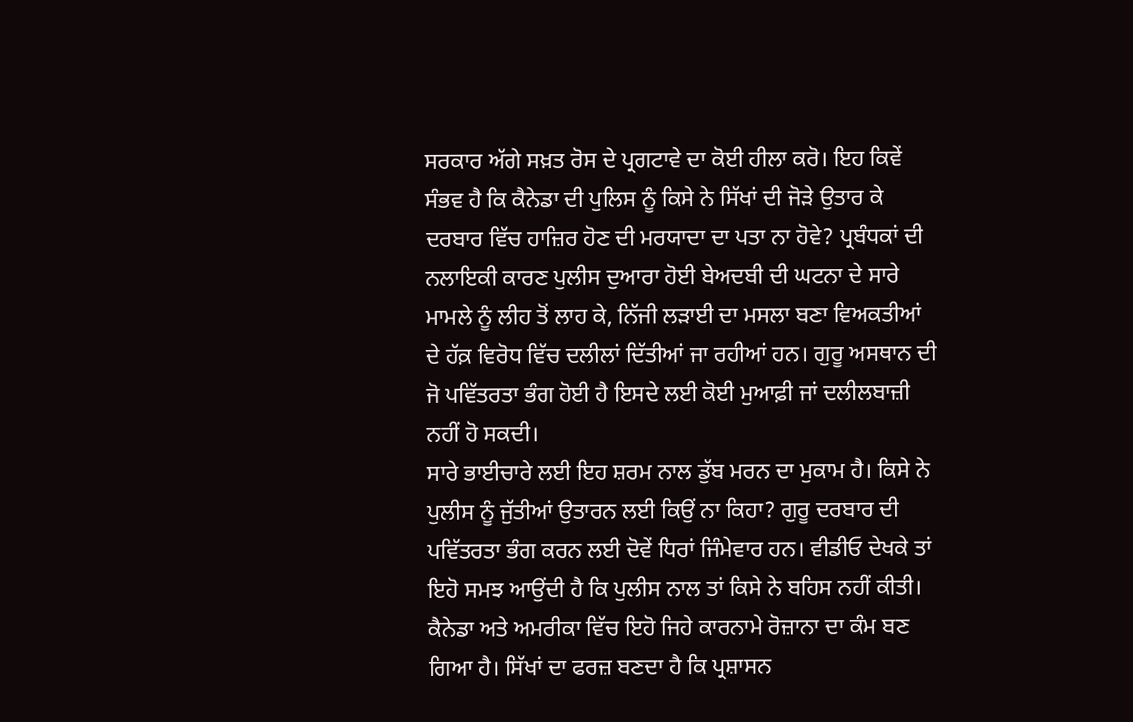ਸਰਕਾਰ ਅੱਗੇ ਸਖ਼ਤ ਰੋਸ ਦੇ ਪ੍ਰਗਟਾਵੇ ਦਾ ਕੋਈ ਹੀਲਾ ਕਰੋ। ਇਹ ਕਿਵੇਂ ਸੰਭਵ ਹੈ ਕਿ ਕੈਨੇਡਾ ਦੀ ਪੁਲਿਸ ਨੂੰ ਕਿਸੇ ਨੇ ਸਿੱਖਾਂ ਦੀ ਜੋੜੇ ਉਤਾਰ ਕੇ ਦਰਬਾਰ ਵਿੱਚ ਹਾਜ਼ਿਰ ਹੋਣ ਦੀ ਮਰਯਾਦਾ ਦਾ ਪਤਾ ਨਾ ਹੋਵੇ? ਪ੍ਰਬੰਧਕਾਂ ਦੀ ਨਲਾਇਕੀ ਕਾਰਣ ਪੁਲੀਸ ਦੁਆਰਾ ਹੋਈ ਬੇਅਦਬੀ ਦੀ ਘਟਨਾ ਦੇ ਸਾਰੇ ਮਾਮਲੇ ਨੂੰ ਲੀਹ ਤੋਂ ਲਾਹ ਕੇ, ਨਿੱਜੀ ਲੜਾਈ ਦਾ ਮਸਲਾ ਬਣਾ ਵਿਅਕਤੀਆਂ ਦੇ ਹੱਕ਼ ਵਿਰੋਧ ਵਿੱਚ ਦਲੀਲਾਂ ਦਿੱਤੀਆਂ ਜਾ ਰਹੀਆਂ ਹਨ। ਗੁਰੂ ਅਸਥਾਨ ਦੀ ਜੋ ਪਵਿੱਤਰਤਾ ਭੰਗ ਹੋਈ ਹੈ ਇਸਦੇ ਲਈ ਕੋਈ ਮੁਆਫ਼ੀ ਜਾਂ ਦਲੀਲਬਾਜ਼ੀ ਨਹੀਂ ਹੋ ਸਕਦੀ।
ਸਾਰੇ ਭਾਈਚਾਰੇ ਲਈ ਇਹ ਸ਼ਰਮ ਨਾਲ ਡੁੱਬ ਮਰਨ ਦਾ ਮੁਕਾਮ ਹੈ। ਕਿਸੇ ਨੇ ਪੁਲੀਸ ਨੂੰ ਜੁੱਤੀਆਂ ਉਤਾਰਨ ਲਈ ਕਿਉਂ ਨਾ ਕਿਹਾ? ਗੁਰੂ ਦਰਬਾਰ ਦੀ ਪਵਿੱਤਰਤਾ ਭੰਗ ਕਰਨ ਲਈ ਦੋਵੇਂ ਧਿਰਾਂ ਜਿੰਮੇਵਾਰ ਹਨ। ਵੀਡੀਓ ਦੇਖਕੇ ਤਾਂ ਇਹੋ ਸਮਝ ਆਉਂਦੀ ਹੈ ਕਿ ਪੁਲੀਸ ਨਾਲ ਤਾਂ ਕਿਸੇ ਨੇ ਬਹਿਸ ਨਹੀਂ ਕੀਤੀ। ਕੈਨੇਡਾ ਅਤੇ ਅਮਰੀਕਾ ਵਿੱਚ ਇਹੋ ਜਿਹੇ ਕਾਰਨਾਮੇ ਰੋਜ਼ਾਨਾ ਦਾ ਕੰਮ ਬਣ ਗਿਆ ਹੈ। ਸਿੱਖਾਂ ਦਾ ਫਰਜ਼ ਬਣਦਾ ਹੈ ਕਿ ਪ੍ਰਸ਼ਾਸਨ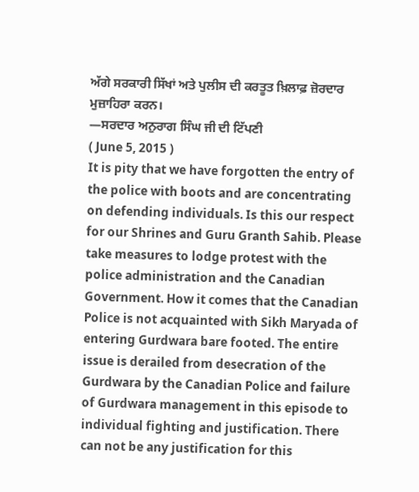ਅੱਗੇ ਸਰਕਾਰੀ ਸਿੱਖਾਂ ਅਤੇ ਪੁਲੀਸ ਦੀ ਕਰਤੂਤ ਖ਼ਿਲਾਫ਼ ਜ਼ੋਰਦਾਰ ਮੁਜ਼ਾਹਿਰਾ ਕਰਨ।
—ਸਰਦਾਰ ਅਨੁਰਾਗ ਸਿੰਘ ਜੀ ਦੀ ਟਿੱਪਣੀ
( June 5, 2015 )
It is pity that we have forgotten the entry of the police with boots and are concentrating on defending individuals. Is this our respect for our Shrines and Guru Granth Sahib. Please take measures to lodge protest with the police administration and the Canadian Government. How it comes that the Canadian Police is not acquainted with Sikh Maryada of entering Gurdwara bare footed. The entire issue is derailed from desecration of the Gurdwara by the Canadian Police and failure of Gurdwara management in this episode to individual fighting and justification. There can not be any justification for this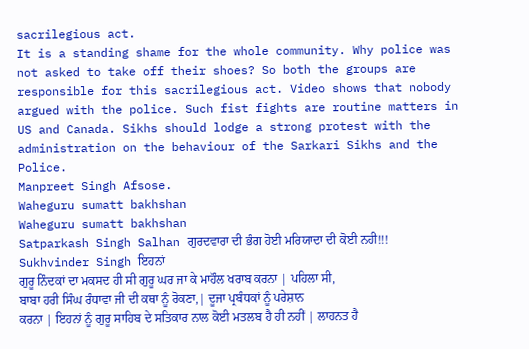sacrilegious act.
It is a standing shame for the whole community. Why police was not asked to take off their shoes? So both the groups are responsible for this sacrilegious act. Video shows that nobody argued with the police. Such fist fights are routine matters in US and Canada. Sikhs should lodge a strong protest with the administration on the behaviour of the Sarkari Sikhs and the Police.
Manpreet Singh Afsose.
Waheguru sumatt bakhshan
Waheguru sumatt bakhshan
Satparkash Singh Salhan ਗੁਰਦਵਾਰਾ ਦੀ ਭੰਗ ਹੋਈ ਮਰਿਯਾਦਾ ਦੀ ਕੋਈ ਨਹੀ!!!
Sukhvinder Singh ਇਹਨਾਂ
ਗੁਰੂ ਨਿੰਦਕਾਂ ਦਾ ਮਕਸਦ ਹੀ ਸੀ ਗੁਰੂ ਘਰ ਜਾ ਕੇ ਮਾਹੌਲ ਖਰਾਬ ਕਰਨਾ | ਪਹਿਲਾ ਸੀ,
ਬਾਬਾ ਹਰੀ ਸਿੰਘ ਰੰਧਾਵਾ ਜੀ ਦੀ ਕਥਾ ਨੂੰ ਰੋਕਣਾ,| ਦੂਜਾ ਪ੍ਰਬੰਧਕਾਂ ਨੂੰ ਪਰੇਸ਼ਾਨ
ਕਰਨਾ | ਇਹਨਾਂ ਨੂੰ ਗੁਰੂ ਸਾਹਿਬ ਦੇ ਸਤਿਕਾਰ ਨਾਲ ਕੋਈ ਮਤਲਬ ਹੈ ਹੀ ਨਹੀਂ | ਲਾਹਨਤ ਹੈ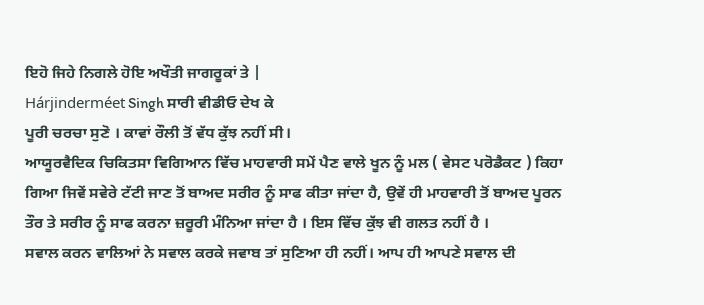ਇਹੋ ਜਿਹੇ ਨਿਗਲੇ ਹੋਇ ਅਖੌਤੀ ਜਾਗਰੂਕਾਂ ਤੇ |
Hárjinderméet Singh ਸਾਰੀ ਵੀਡੀਓ ਦੇਖ ਕੇ
ਪੂਰੀ ਚਰਚਾ ਸੁਣੋ । ਕਾਵਾਂ ਰੌਲੀ ਤੋਂ ਵੱਧ ਕੁੱਝ ਨਹੀਂ ਸੀ।
ਆਯੂਰਵੈਦਿਕ ਚਿਕਿਤਸਾ ਵਿਗਿਆਨ ਵਿੱਚ ਮਾਹਵਾਰੀ ਸਮੇਂ ਪੈਣ ਵਾਲੇ ਖੂਨ ਨੂੰ ਮਲ ( ਵੇਸਟ ਪਰੋਡੈਕਟ ) ਕਿਹਾ ਗਿਆ ਜਿਵੇਂ ਸਵੇਰੇ ਟੱਟੀ ਜਾਣ ਤੋਂ ਬਾਅਦ ਸਰੀਰ ਨੂੰ ਸਾਫ ਕੀਤਾ ਜਾਂਦਾ ਹੈ, ਉਵੇਂ ਹੀ ਮਾਹਵਾਰੀ ਤੋਂ ਬਾਅਦ ਪੂਰਨ ਤੌਰ ਤੇ ਸਰੀਰ ਨੂੰ ਸਾਫ ਕਰਨਾ ਜ਼ਰੂਰੀ ਮੰਨਿਆ ਜਾਂਦਾ ਹੈ । ਇਸ ਵਿੱਚ ਕੁੱਝ ਵੀ ਗਲਤ ਨਹੀਂ ਹੈ ।
ਸਵਾਲ ਕਰਨ ਵਾਲਿਆਂ ਨੇ ਸਵਾਲ ਕਰਕੇ ਜਵਾਬ ਤਾਂ ਸੁਣਿਆ ਹੀ ਨਹੀਂ। ਆਪ ਹੀ ਆਪਣੇ ਸਵਾਲ ਦੀ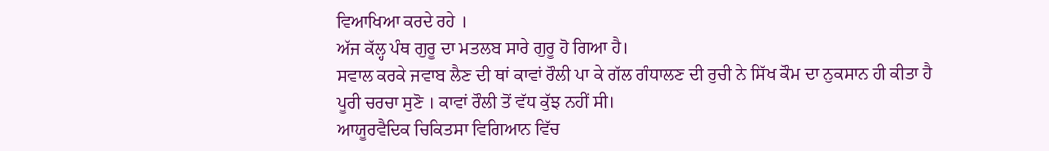ਵਿਆਖਿਆ ਕਰਦੇ ਰਹੇ ।
ਅੱਜ ਕੱਲ੍ਹ ਪੰਥ ਗੁਰੂ ਦਾ ਮਤਲਬ ਸਾਰੇ ਗੁਰੂ ਹੋ ਗਿਆ ਹੈ।
ਸਵਾਲ ਕਰਕੇ ਜਵਾਬ ਲੈਣ ਦੀ ਥਾਂ ਕਾਵਾਂ ਰੌਲੀ ਪਾ ਕੇ ਗੱਲ ਗੰਧਾਲਣ ਦੀ ਰੁਚੀ ਨੇ ਸਿੱਖ ਕੌਮ ਦਾ ਨੁਕਸਾਨ ਹੀ ਕੀਤਾ ਹੈ
ਪੂਰੀ ਚਰਚਾ ਸੁਣੋ । ਕਾਵਾਂ ਰੌਲੀ ਤੋਂ ਵੱਧ ਕੁੱਝ ਨਹੀਂ ਸੀ।
ਆਯੂਰਵੈਦਿਕ ਚਿਕਿਤਸਾ ਵਿਗਿਆਨ ਵਿੱਚ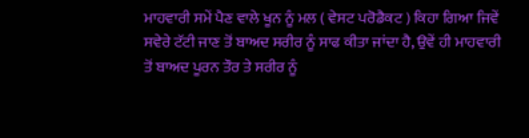ਮਾਹਵਾਰੀ ਸਮੇਂ ਪੈਣ ਵਾਲੇ ਖੂਨ ਨੂੰ ਮਲ ( ਵੇਸਟ ਪਰੋਡੈਕਟ ) ਕਿਹਾ ਗਿਆ ਜਿਵੇਂ ਸਵੇਰੇ ਟੱਟੀ ਜਾਣ ਤੋਂ ਬਾਅਦ ਸਰੀਰ ਨੂੰ ਸਾਫ ਕੀਤਾ ਜਾਂਦਾ ਹੈ, ਉਵੇਂ ਹੀ ਮਾਹਵਾਰੀ ਤੋਂ ਬਾਅਦ ਪੂਰਨ ਤੌਰ ਤੇ ਸਰੀਰ ਨੂੰ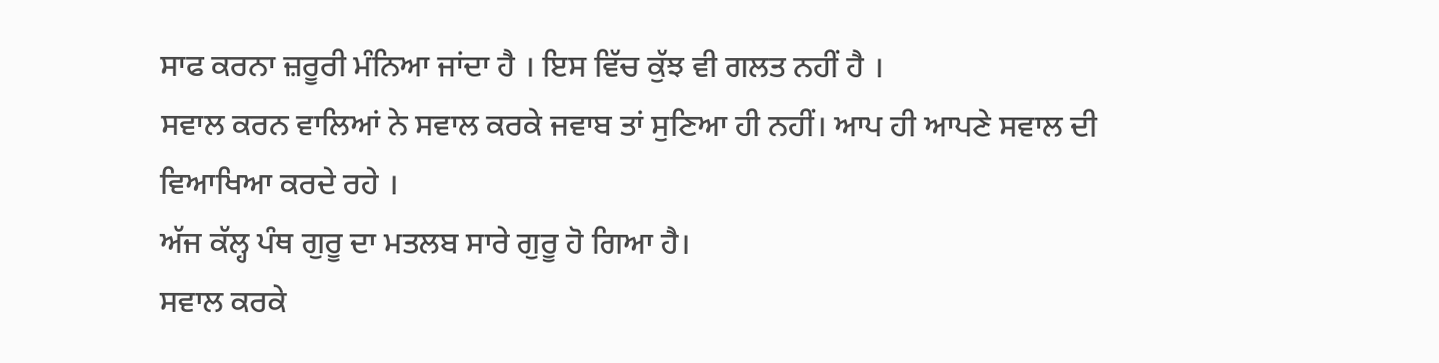ਸਾਫ ਕਰਨਾ ਜ਼ਰੂਰੀ ਮੰਨਿਆ ਜਾਂਦਾ ਹੈ । ਇਸ ਵਿੱਚ ਕੁੱਝ ਵੀ ਗਲਤ ਨਹੀਂ ਹੈ ।
ਸਵਾਲ ਕਰਨ ਵਾਲਿਆਂ ਨੇ ਸਵਾਲ ਕਰਕੇ ਜਵਾਬ ਤਾਂ ਸੁਣਿਆ ਹੀ ਨਹੀਂ। ਆਪ ਹੀ ਆਪਣੇ ਸਵਾਲ ਦੀ ਵਿਆਖਿਆ ਕਰਦੇ ਰਹੇ ।
ਅੱਜ ਕੱਲ੍ਹ ਪੰਥ ਗੁਰੂ ਦਾ ਮਤਲਬ ਸਾਰੇ ਗੁਰੂ ਹੋ ਗਿਆ ਹੈ।
ਸਵਾਲ ਕਰਕੇ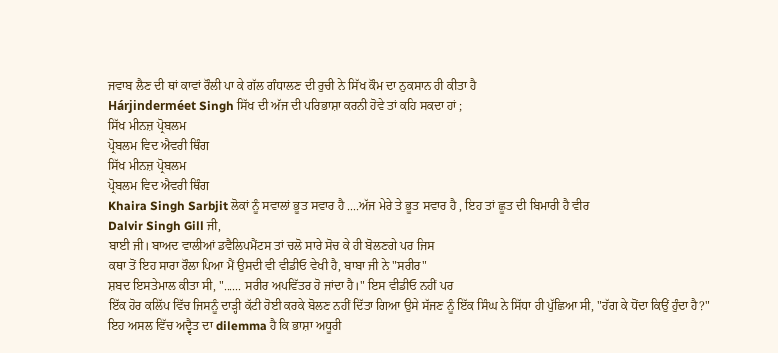ਜਵਾਬ ਲੈਣ ਦੀ ਥਾਂ ਕਾਵਾਂ ਰੌਲੀ ਪਾ ਕੇ ਗੱਲ ਗੰਧਾਲਣ ਦੀ ਰੁਚੀ ਨੇ ਸਿੱਖ ਕੌਮ ਦਾ ਨੁਕਸਾਨ ਹੀ ਕੀਤਾ ਹੈ
Hárjinderméet Singh ਸਿੱਖ ਦੀ ਅੱਜ ਦੀ ਪਰਿਭਾਸ਼ਾ ਕਰਨੀ ਹੋਵੇ ਤਾਂ ਕਹਿ ਸਕਦਾ ਹਾਂ ;
ਸਿੱਖ ਮੀਨਜ਼ ਪ੍ਰੋਬਲਮ
ਪ੍ਰੋਬਲਮ ਵਿਦ ਐਵਰੀ ਥਿੰਗ
ਸਿੱਖ ਮੀਨਜ਼ ਪ੍ਰੋਬਲਮ
ਪ੍ਰੋਬਲਮ ਵਿਦ ਐਵਰੀ ਥਿੰਗ
Khaira Singh Sarbjit ਲੋਕਾਂ ਨੂੰ ਸਵਾਲਾਂ ਭੂਤ ਸਵਾਰ ਹੈ ....ਅੱਜ ਮੇਰੇ ਤੇ ਭੂਤ ਸਵਾਰ ਹੈ , ਇਹ ਤਾਂ ਛੂਤ ਦੀ ਬਿਮਾਰੀ ਹੈ ਵੀਰ
Dalvir Singh Gill ਜੀ,
ਬਾਈ ਜੀ। ਬਾਅਦ ਵਾਲੀਆਂ ਡਵੈਲਿਪਮੈਂਟਸ ਤਾਂ ਚਲੋ ਸਾਰੇ ਸੋਚ ਕੇ ਹੀ ਬੋਲਣਗੇ ਪਰ ਜਿਸ
ਕਥਾ ਤੋਂ ਇਹ ਸਾਰਾ ਰੌਲਾ ਪਿਆ ਮੈਂ ਉਸਦੀ ਵੀ ਵੀਡੀਓ ਵੇਖੀ ਹੈ, ਬਾਬਾ ਜੀ ਨੇ "ਸਰੀਰ"
ਸ਼ਬਦ ਇਸਤੇਮਾਲ ਕੀਤਾ ਸੀ, "...... ਸਰੀਰ ਅਪਵਿੱਤਰ ਹੋ ਜਾਂਦਾ ਹੈ।" ਇਸ ਵੀਡੀਓ ਨਹੀਂ ਪਰ
ਇੱਕ ਹੋਰ ਕਲਿੱਪ ਵਿੱਚ ਜਿਸਨੂੰ ਦਾੜ੍ਹੀ ਕੱਟੀ ਹੋਈ ਕਰਕੇ ਬੋਲਣ ਨਹੀਂ ਦਿੱਤਾ ਗਿਆ ਉਸੇ ਸੱਜਣ ਨੂੰ ਇੱਕ ਸਿੰਘ ਨੇ ਸਿੱਧਾ ਹੀ ਪੁੱਛਿਆ ਸੀ, "ਹੱਗ ਕੇ ਧੋਂਦਾ ਕਿਉਂ ਹੁੰਦਾ ਹੈ?"
ਇਹ ਅਸਲ ਵਿੱਚ ਅਦ੍ਵੈਤ ਦਾ dilemma ਹੈ ਕਿ ਭਾਸ਼ਾ ਅਧੂਰੀ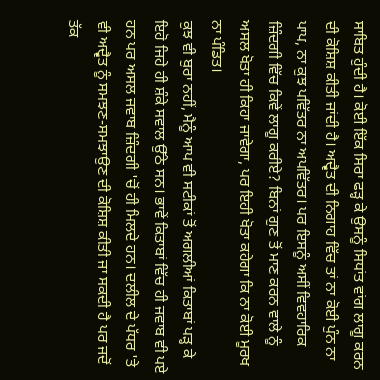ਸਾਬਿਤ ਹੁੰਦੀ ਹੈ। ਕੋਈ ਇੱਕ ਸਿਰਾ ਫੜ੍ਹ ਕੇ ਉਸਨੂੰ ਸਿਧਾਂਤ ਵਾਂਗ ਲਾਗੂ ਕਰਨ ਦੀ ਕੋਸ਼ਿਸ਼ ਕੀਤੀ ਜਾਂਦੀ ਹੈ। ਅਦ੍ਵੈਤ ਦੀ ਨਿਗਾਹ ਵਿੱਚ ਤਾਂ ਨਾ ਕੋਈ ਪੁੰਨ ਨਾ ਪਾਪ, ਨਾ ਕੁਝ ਪਵਿੱਤਰ ਨਾ ਅਪਵਿੱਤਰ। ਪਰ ਇਸਨੂੰ ਅਸੀਂ ਵਿਵਹਾਰਿਕ ਜ਼ਿੰਦਗੀ ਵਿੱਚ ਕਿਵੇਂ ਲਾਗੂ ਕਰੀਏ? ਬਿਨਾਂ ਗੁਣ ਤੋਂ ਮਾਣ ਕਰਨ ਵਾਲੇ ਨੂੰ ਅਸਲ ਖੋਤਾ ਹੀ ਕਿਹਾ ਜਾਵੇਗਾ, ਪਰ ਇਹੀ ਖੋਤਾ ਕਹੇਗਾ ਕਿ ਨਾ ਕੋਈ ਮੂਰਖ ਨਾ ਪੰਡਿਤ।
ਕੁਝ ਵੀ ਬੁਰਾ ਨਹੀਂ, ਮੈਨੂੰ ਆਪ ਵੀ ਸਟੀਕਾਂ ਤੋਂ ਅਗਲੀਆਂ ਕਿਤਾਬਾਂ ਪੜ੍ਹ ਕੇ ਇਹੋ ਜਿਹੇ ਹੀ ਸ਼ੰਕੇ ਸਵਾਲ ਉੱਠੇ ਸਨ। ਭਾਵੇਂ ਕਿਤਾਬਾਂ ਵਿੱਚ ਹੀ ਜਵਾਬ ਵੀ ਪਏ ਹਨ ਪਰ ਅਸਲ ਜਵਾਬ ਜ਼ਿੰਦਗੀ 'ਚੋਂ ਹੀ ਮਿਲਦੇ ਹਨ। ਦਲੀਲ ਦੇ ਪੱਧਰ 'ਤੇ ਵੀ ਅਦ੍ਵੈਤ ਨੂੰ ਸਮਝਣ-ਸਮਝਾਉਣ ਦੀ ਕੋਸ਼ਿਸ਼ ਕੀਤੀ ਜਾ ਸਕਦੀ ਹੈ ਪਰ ਜਦੋਂ ਤੱਕ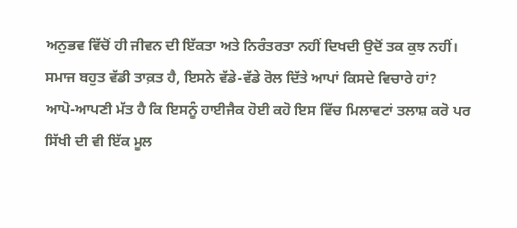ਅਨੁਭਵ ਵਿੱਚੋਂ ਹੀ ਜੀਵਨ ਦੀ ਇੱਕਤਾ ਅਤੇ ਨਿਰੰਤਰਤਾ ਨਹੀਂ ਦਿਖਦੀ ਉਦੋਂ ਤਕ ਕੁਝ ਨਹੀਂ।
ਸਮਾਜ ਬਹੁਤ ਵੱਡੀ ਤਾਕ਼ਤ ਹੈ, ਇਸਨੇ ਵੱਡੇ-ਵੱਡੇ ਰੋਲ ਦਿੱਤੇ ਆਪਾਂ ਕਿਸਦੇ ਵਿਚਾਰੇ ਹਾਂ?
ਆਪੋ-ਆਪਣੀ ਮੱਤ ਹੈ ਕਿ ਇਸਨੂੰ ਹਾਈਜੈਕ ਹੋਈ ਕਹੋ ਇਸ ਵਿੱਚ ਮਿਲਾਵਟਾਂ ਤਲਾਸ਼ ਕਰੋ ਪਰ ਸਿੱਖੀ ਦੀ ਵੀ ਇੱਕ ਮੂਲ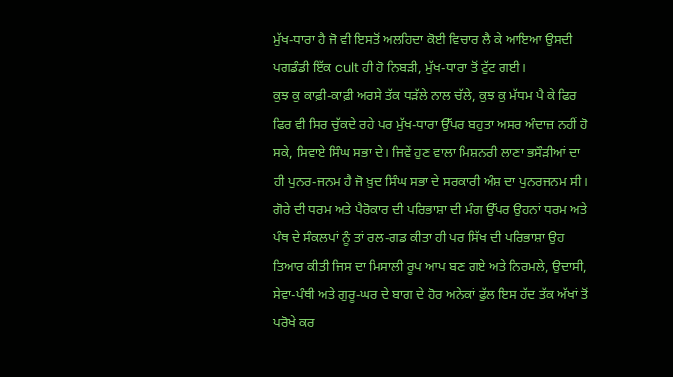ਮੁੱਖ-ਧਾਰਾ ਹੈ ਜੋ ਵੀ ਇਸਤੋਂ ਅਲਹਿਦਾ ਕੋਈ ਵਿਚਾਰ ਲੈ ਕੇ ਆਇਆ ਉਸਦੀ ਪਗਡੰਡੀ ਇੱਕ cult ਹੀ ਹੋ ਨਿਬੜੀ, ਮੁੱਖ-ਧਾਰਾ ਤੋਂ ਟੁੱਟ ਗਈ।
ਕੁਝ ਕੁ ਕਾਫ਼ੀ-ਕਾਫ਼ੀ ਅਰਸੇ ਤੱਕ ਧੜੱਲੇ ਨਾਲ ਚੱਲੇ, ਕੁਝ ਕੁ ਮੱਧਮ ਪੈ ਕੇ ਫਿਰ ਫਿਰ ਵੀ ਸਿਰ ਚੁੱਕਦੇ ਰਹੇ ਪਰ ਮੁੱਖ-ਧਾਰਾ ਉੱਪਰ ਬਹੁਤਾ ਅਸਰ ਅੰਦਾਜ਼ ਨਹੀਂ ਹੋ ਸਕੇ, ਸਿਵਾਏ ਸਿੰਘ ਸਭਾ ਦੇ। ਜਿਵੇਂ ਹੁਣ ਵਾਲਾ ਮਿਸ਼ਨਰੀ ਲਾਣਾ ਭਸੌੜੀਆਂ ਦਾ ਹੀ ਪੁਨਰ-ਜਨਮ ਹੈ ਜੋ ਖ਼ੁਦ ਸਿੰਘ ਸਭਾ ਦੇ ਸਰਕਾਰੀ ਅੰਸ਼ ਦਾ ਪੁਨਰਜਨਮ ਸੀ। ਗੋਰੇ ਦੀ ਧਰਮ ਅਤੇ ਪੈਰੋਕਾਰ ਦੀ ਪਰਿਭਾਸ਼ਾ ਦੀ ਮੰਗ ਉੱਪਰ ਉਹਨਾਂ ਧਰਮ ਅਤੇ ਪੰਥ ਦੇ ਸੰਕਲਪਾਂ ਨੂੰ ਤਾਂ ਰਲ-ਗਡ ਕੀਤਾ ਹੀ ਪਰ ਸਿੱਖ ਦੀ ਪਰਿਭਾਸ਼ਾ ਉਹ ਤਿਆਰ ਕੀਤੀ ਜਿਸ ਦਾ ਮਿਸਾਲੀ ਰੂਪ ਆਪ ਬਣ ਗਏ ਅਤੇ ਨਿਰਮਲੇ, ਉਦਾਸੀ, ਸੇਵਾ-ਪੰਥੀ ਅਤੇ ਗੁਰੂ-ਘਰ ਦੇ ਬਾਗ ਦੇ ਹੋਰ ਅਨੇਕਾਂ ਫੁੱਲ ਇਸ ਹੱਦ ਤੱਕ ਅੱਖਾਂ ਤੋਂ ਪਰੋਖੇ ਕਰ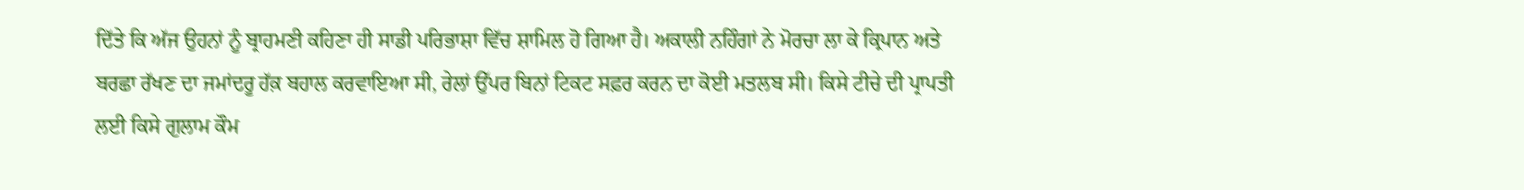ਦਿੱਤੇ ਕਿ ਅੱਜ ਉਹਨਾਂ ਨੂੰ ਬ੍ਰਾਹਮਣੀ ਕਹਿਣਾ ਹੀ ਸਾਡੀ ਪਰਿਭਾਸ਼ਾ ਵਿੱਚ ਸ਼ਾਮਿਲ ਹੋ ਗਿਆ ਹੈ। ਅਕਾਲੀ ਨਹਿੰਗਾਂ ਨੇ ਮੋਰਚਾ ਲਾ ਕੇ ਕ੍ਰਿਪਾਨ ਅਤੇ ਬਰਛਾ ਰੱਖਣ ਦਾ ਜਮਾਂਦਰੂ ਹੱਕ਼ ਬਹਾਲ ਕਰਵਾਇਆ ਸੀ, ਰੇਲਾਂ ਉੱਪਰ ਬਿਨਾਂ ਟਿਕਟ ਸਫ਼ਰ ਕਰਨ ਦਾ ਕੋਈ ਮਤਲਬ ਸੀ। ਕਿਸੇ ਟੀਚੇ ਦੀ ਪ੍ਰਾਪਤੀ ਲਈ ਕਿਸੇ ਗੁਲਾਮ ਕੌਮ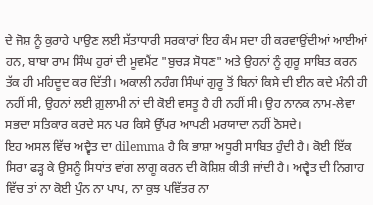ਦੇ ਜੋਸ਼ ਨੂੰ ਕੁਰਾਹੇ ਪਾਉਣ ਲਈ ਸੱਤਾਧਾਰੀ ਸਰਕਾਰਾਂ ਇਹ ਕੰਮ ਸਦਾ ਹੀ ਕਰਵਾਉਂਦੀਆਂ ਆਈਆਂ ਹਨ, ਬਾਬਾ ਰਾਮ ਸਿੰਘ ਹੁਰਾਂ ਦੀ ਮੂਵਮੈਂਟ "ਬੁਚੜ ਸੋਧਣ" ਅਤੇ ਉਹਨਾਂ ਨੂੰ ਗੁਰੂ ਸਾਬਿਤ ਕਰਨ ਤੱਕ ਹੀ ਮਹਿਦੂਦ ਕਰ ਦਿੱਤੀ। ਅਕਾਲੀ ਨਹੰਗ ਸਿੰਘਾਂ ਗੁਰੂ ਤੋਂ ਬਿਨਾਂ ਕਿਸੇ ਦੀ ਈਨ ਕਦੇ ਮੰਨੀ ਹੀ ਨਹੀਂ ਸੀ, ਉਹਨਾਂ ਲਈ ਗ਼ੁਲਾਮੀ ਨਾਂ ਦੀ ਕੋਈ ਵਸਤੂ ਹੈ ਹੀ ਨਹੀਂ ਸੀ। ਉਹ ਨਾਨਕ ਨਾਮ-ਲੇਵਾ ਸਭਦਾ ਸਤਿਕਾਰ ਕਰਦੇ ਸਨ ਪਰ ਕਿਸੇ ਉੱਪਰ ਆਪਣੀ ਮਰਯਾਦਾ ਨਹੀਂ ਠੋਸਦੇ।
ਇਹ ਅਸਲ ਵਿੱਚ ਅਦ੍ਵੈਤ ਦਾ dilemma ਹੈ ਕਿ ਭਾਸ਼ਾ ਅਧੂਰੀ ਸਾਬਿਤ ਹੁੰਦੀ ਹੈ। ਕੋਈ ਇੱਕ ਸਿਰਾ ਫੜ੍ਹ ਕੇ ਉਸਨੂੰ ਸਿਧਾਂਤ ਵਾਂਗ ਲਾਗੂ ਕਰਨ ਦੀ ਕੋਸ਼ਿਸ਼ ਕੀਤੀ ਜਾਂਦੀ ਹੈ। ਅਦ੍ਵੈਤ ਦੀ ਨਿਗਾਹ ਵਿੱਚ ਤਾਂ ਨਾ ਕੋਈ ਪੁੰਨ ਨਾ ਪਾਪ, ਨਾ ਕੁਝ ਪਵਿੱਤਰ ਨਾ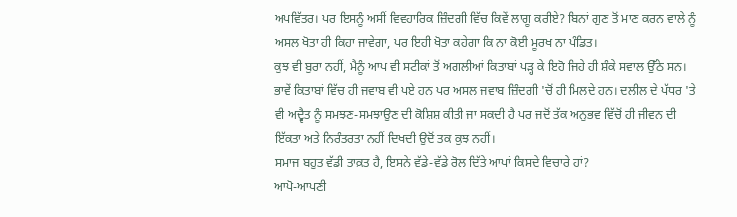ਅਪਵਿੱਤਰ। ਪਰ ਇਸਨੂੰ ਅਸੀਂ ਵਿਵਹਾਰਿਕ ਜ਼ਿੰਦਗੀ ਵਿੱਚ ਕਿਵੇਂ ਲਾਗੂ ਕਰੀਏ? ਬਿਨਾਂ ਗੁਣ ਤੋਂ ਮਾਣ ਕਰਨ ਵਾਲੇ ਨੂੰ ਅਸਲ ਖੋਤਾ ਹੀ ਕਿਹਾ ਜਾਵੇਗਾ, ਪਰ ਇਹੀ ਖੋਤਾ ਕਹੇਗਾ ਕਿ ਨਾ ਕੋਈ ਮੂਰਖ ਨਾ ਪੰਡਿਤ।
ਕੁਝ ਵੀ ਬੁਰਾ ਨਹੀਂ, ਮੈਨੂੰ ਆਪ ਵੀ ਸਟੀਕਾਂ ਤੋਂ ਅਗਲੀਆਂ ਕਿਤਾਬਾਂ ਪੜ੍ਹ ਕੇ ਇਹੋ ਜਿਹੇ ਹੀ ਸ਼ੰਕੇ ਸਵਾਲ ਉੱਠੇ ਸਨ। ਭਾਵੇਂ ਕਿਤਾਬਾਂ ਵਿੱਚ ਹੀ ਜਵਾਬ ਵੀ ਪਏ ਹਨ ਪਰ ਅਸਲ ਜਵਾਬ ਜ਼ਿੰਦਗੀ 'ਚੋਂ ਹੀ ਮਿਲਦੇ ਹਨ। ਦਲੀਲ ਦੇ ਪੱਧਰ 'ਤੇ ਵੀ ਅਦ੍ਵੈਤ ਨੂੰ ਸਮਝਣ-ਸਮਝਾਉਣ ਦੀ ਕੋਸ਼ਿਸ਼ ਕੀਤੀ ਜਾ ਸਕਦੀ ਹੈ ਪਰ ਜਦੋਂ ਤੱਕ ਅਨੁਭਵ ਵਿੱਚੋਂ ਹੀ ਜੀਵਨ ਦੀ ਇੱਕਤਾ ਅਤੇ ਨਿਰੰਤਰਤਾ ਨਹੀਂ ਦਿਖਦੀ ਉਦੋਂ ਤਕ ਕੁਝ ਨਹੀਂ।
ਸਮਾਜ ਬਹੁਤ ਵੱਡੀ ਤਾਕ਼ਤ ਹੈ, ਇਸਨੇ ਵੱਡੇ-ਵੱਡੇ ਰੋਲ ਦਿੱਤੇ ਆਪਾਂ ਕਿਸਦੇ ਵਿਚਾਰੇ ਹਾਂ?
ਆਪੋ-ਆਪਣੀ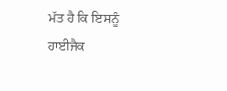ਮੱਤ ਹੈ ਕਿ ਇਸਨੂੰ ਹਾਈਜੈਕ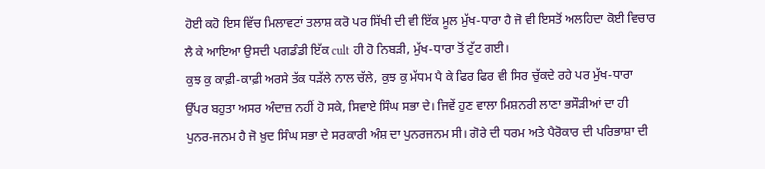ਹੋਈ ਕਹੋ ਇਸ ਵਿੱਚ ਮਿਲਾਵਟਾਂ ਤਲਾਸ਼ ਕਰੋ ਪਰ ਸਿੱਖੀ ਦੀ ਵੀ ਇੱਕ ਮੂਲ ਮੁੱਖ-ਧਾਰਾ ਹੈ ਜੋ ਵੀ ਇਸਤੋਂ ਅਲਹਿਦਾ ਕੋਈ ਵਿਚਾਰ ਲੈ ਕੇ ਆਇਆ ਉਸਦੀ ਪਗਡੰਡੀ ਇੱਕ cult ਹੀ ਹੋ ਨਿਬੜੀ, ਮੁੱਖ-ਧਾਰਾ ਤੋਂ ਟੁੱਟ ਗਈ।
ਕੁਝ ਕੁ ਕਾਫ਼ੀ-ਕਾਫ਼ੀ ਅਰਸੇ ਤੱਕ ਧੜੱਲੇ ਨਾਲ ਚੱਲੇ, ਕੁਝ ਕੁ ਮੱਧਮ ਪੈ ਕੇ ਫਿਰ ਫਿਰ ਵੀ ਸਿਰ ਚੁੱਕਦੇ ਰਹੇ ਪਰ ਮੁੱਖ-ਧਾਰਾ ਉੱਪਰ ਬਹੁਤਾ ਅਸਰ ਅੰਦਾਜ਼ ਨਹੀਂ ਹੋ ਸਕੇ, ਸਿਵਾਏ ਸਿੰਘ ਸਭਾ ਦੇ। ਜਿਵੇਂ ਹੁਣ ਵਾਲਾ ਮਿਸ਼ਨਰੀ ਲਾਣਾ ਭਸੌੜੀਆਂ ਦਾ ਹੀ ਪੁਨਰ-ਜਨਮ ਹੈ ਜੋ ਖ਼ੁਦ ਸਿੰਘ ਸਭਾ ਦੇ ਸਰਕਾਰੀ ਅੰਸ਼ ਦਾ ਪੁਨਰਜਨਮ ਸੀ। ਗੋਰੇ ਦੀ ਧਰਮ ਅਤੇ ਪੈਰੋਕਾਰ ਦੀ ਪਰਿਭਾਸ਼ਾ ਦੀ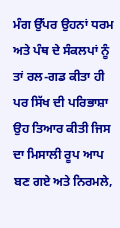ਮੰਗ ਉੱਪਰ ਉਹਨਾਂ ਧਰਮ ਅਤੇ ਪੰਥ ਦੇ ਸੰਕਲਪਾਂ ਨੂੰ ਤਾਂ ਰਲ-ਗਡ ਕੀਤਾ ਹੀ ਪਰ ਸਿੱਖ ਦੀ ਪਰਿਭਾਸ਼ਾ ਉਹ ਤਿਆਰ ਕੀਤੀ ਜਿਸ ਦਾ ਮਿਸਾਲੀ ਰੂਪ ਆਪ ਬਣ ਗਏ ਅਤੇ ਨਿਰਮਲੇ,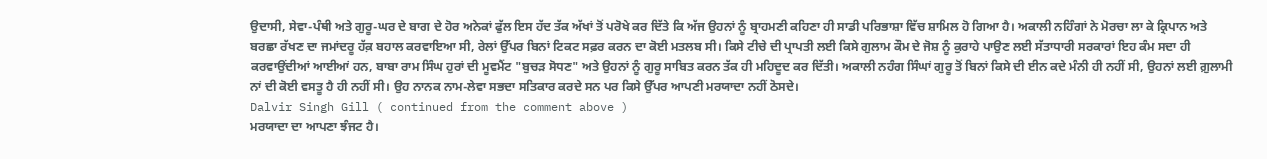ਉਦਾਸੀ, ਸੇਵਾ-ਪੰਥੀ ਅਤੇ ਗੁਰੂ-ਘਰ ਦੇ ਬਾਗ ਦੇ ਹੋਰ ਅਨੇਕਾਂ ਫੁੱਲ ਇਸ ਹੱਦ ਤੱਕ ਅੱਖਾਂ ਤੋਂ ਪਰੋਖੇ ਕਰ ਦਿੱਤੇ ਕਿ ਅੱਜ ਉਹਨਾਂ ਨੂੰ ਬ੍ਰਾਹਮਣੀ ਕਹਿਣਾ ਹੀ ਸਾਡੀ ਪਰਿਭਾਸ਼ਾ ਵਿੱਚ ਸ਼ਾਮਿਲ ਹੋ ਗਿਆ ਹੈ। ਅਕਾਲੀ ਨਹਿੰਗਾਂ ਨੇ ਮੋਰਚਾ ਲਾ ਕੇ ਕ੍ਰਿਪਾਨ ਅਤੇ ਬਰਛਾ ਰੱਖਣ ਦਾ ਜਮਾਂਦਰੂ ਹੱਕ਼ ਬਹਾਲ ਕਰਵਾਇਆ ਸੀ, ਰੇਲਾਂ ਉੱਪਰ ਬਿਨਾਂ ਟਿਕਟ ਸਫ਼ਰ ਕਰਨ ਦਾ ਕੋਈ ਮਤਲਬ ਸੀ। ਕਿਸੇ ਟੀਚੇ ਦੀ ਪ੍ਰਾਪਤੀ ਲਈ ਕਿਸੇ ਗੁਲਾਮ ਕੌਮ ਦੇ ਜੋਸ਼ ਨੂੰ ਕੁਰਾਹੇ ਪਾਉਣ ਲਈ ਸੱਤਾਧਾਰੀ ਸਰਕਾਰਾਂ ਇਹ ਕੰਮ ਸਦਾ ਹੀ ਕਰਵਾਉਂਦੀਆਂ ਆਈਆਂ ਹਨ, ਬਾਬਾ ਰਾਮ ਸਿੰਘ ਹੁਰਾਂ ਦੀ ਮੂਵਮੈਂਟ "ਬੁਚੜ ਸੋਧਣ" ਅਤੇ ਉਹਨਾਂ ਨੂੰ ਗੁਰੂ ਸਾਬਿਤ ਕਰਨ ਤੱਕ ਹੀ ਮਹਿਦੂਦ ਕਰ ਦਿੱਤੀ। ਅਕਾਲੀ ਨਹੰਗ ਸਿੰਘਾਂ ਗੁਰੂ ਤੋਂ ਬਿਨਾਂ ਕਿਸੇ ਦੀ ਈਨ ਕਦੇ ਮੰਨੀ ਹੀ ਨਹੀਂ ਸੀ, ਉਹਨਾਂ ਲਈ ਗ਼ੁਲਾਮੀ ਨਾਂ ਦੀ ਕੋਈ ਵਸਤੂ ਹੈ ਹੀ ਨਹੀਂ ਸੀ। ਉਹ ਨਾਨਕ ਨਾਮ-ਲੇਵਾ ਸਭਦਾ ਸਤਿਕਾਰ ਕਰਦੇ ਸਨ ਪਰ ਕਿਸੇ ਉੱਪਰ ਆਪਣੀ ਮਰਯਾਦਾ ਨਹੀਂ ਠੋਸਦੇ।
Dalvir Singh Gill ( continued from the comment above )
ਮਰਯਾਦਾ ਦਾ ਆਪਣਾ ਝੰਜਟ ਹੈ।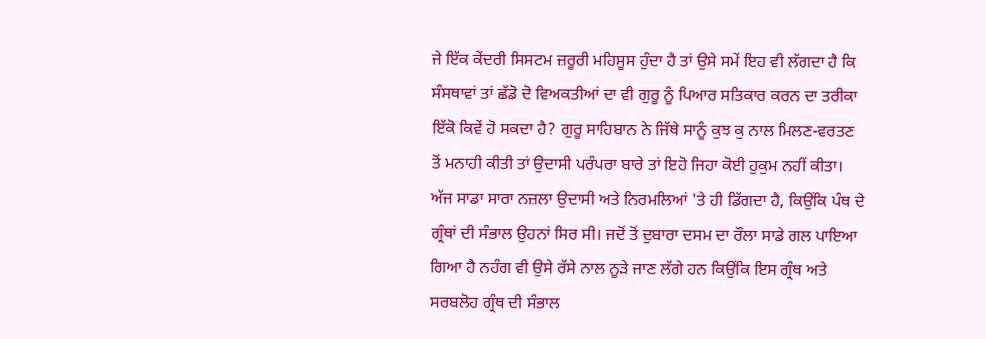ਜੇ ਇੱਕ ਕੇਂਦਰੀ ਸਿਸਟਮ ਜ਼ਰੂਰੀ ਮਹਿਸੂਸ ਹੁੰਦਾ ਹੈ ਤਾਂ ਉਸੇ ਸਮੇਂ ਇਹ ਵੀ ਲੱਗਦਾ ਹੈ ਕਿ ਸੰਸਥਾਵਾਂ ਤਾਂ ਛੱਡੋ ਦੋ ਵਿਅਕਤੀਆਂ ਦਾ ਵੀ ਗੁਰੂ ਨੂੰ ਪਿਆਰ ਸਤਿਕਾਰ ਕਰਨ ਦਾ ਤਰੀਕਾ ਇੱਕੋ ਕਿਵੇਂ ਹੋ ਸਕਦਾ ਹੈ? ਗੁਰੂ ਸਾਹਿਬਾਨ ਨੇ ਜਿੱਥੇ ਸਾਨੂੰ ਕੁਝ ਕੁ ਨਾਲ ਮਿਲਣ-ਵਰਤਣ ਤੋਂ ਮਨਾਹੀ ਕੀਤੀ ਤਾਂ ਉਦਾਸੀ ਪਰੰਪਰਾ ਬਾਰੇ ਤਾਂ ਇਹੋ ਜਿਹਾ ਕੋਈ ਹੁਕੁਮ ਨਹੀਂ ਕੀਤਾ। ਅੱਜ ਸਾਡਾ ਸਾਰਾ ਨਜ਼ਲਾ ਉਦਾਸੀ ਅਤੇ ਨਿਰਮਲਿਆਂ 'ਤੇ ਹੀ ਡਿੱਗਦਾ ਹੈ, ਕਿਉਂਕਿ ਪੰਥ ਦੇ ਗ੍ਰੰਥਾਂ ਦੀ ਸੰਭਾਲ ਉਹਨਾਂ ਸਿਰ ਸੀ। ਜਦੋਂ ਤੋਂ ਦੁਬਾਰਾ ਦਸਮ ਦਾ ਰੌਲਾ ਸਾਡੇ ਗਲ ਪਾਇਆ ਗਿਆ ਹੈ ਨਹੰਗ ਵੀ ਉਸੇ ਰੱਸੇ ਨਾਲ ਨੂੜੇ ਜਾਣ ਲੱਗੇ ਹਨ ਕਿਉਂਕਿ ਇਸ ਗ੍ਰੰਥ ਅਤੇ ਸਰਬਲੋਹ ਗ੍ਰੰਥ ਦੀ ਸੰਭਾਲ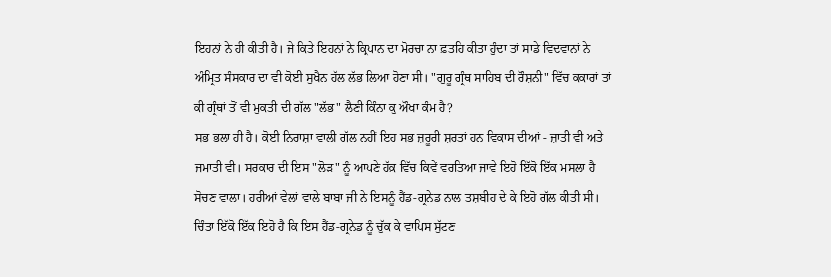ਇਹਨਾਂ ਨੇ ਹੀ ਕੀਤੀ ਹੈ। ਜੇ ਕਿਤੇ ਇਹਨਾਂ ਨੇ ਕ੍ਰਿਪਾਨ ਦਾ ਮੋਰਚਾ ਨਾ ਫ਼ਤਹਿ ਕੀਤਾ ਹੁੰਦਾ ਤਾਂ ਸਾਡੇ ਵਿਦਵਾਨਾਂ ਨੇ ਅੰਮ੍ਰਿਤ ਸੰਸਕਾਰ ਦਾ ਵੀ ਕੋਈ ਸੁਖੈਨ ਹੱਲ ਲੱਭ ਲਿਆ ਹੋਣਾ ਸੀ। "ਗੁਰੂ ਗ੍ਰੰਥ ਸਾਹਿਬ ਦੀ ਰੌਸ਼ਨੀ" ਵਿੱਚ ਕਕਾਰਾਂ ਤਾਂ ਕੀ ਗ੍ਰੰਥਾਂ ਤੋਂ ਵੀ ਮੁਕਤੀ ਦੀ ਗੱਲ "ਲੱਭ" ਲੈਣੀ ਕਿੰਨਾ ਕੁ ਔਖਾ ਕੰਮ ਹੈ?
ਸਭ ਭਲਾ ਹੀ ਹੈ। ਕੋਈ ਨਿਰਾਸ਼ਾ ਵਾਲੀ ਗੱਲ ਨਹੀਂ ਇਹ ਸਭ ਜ਼ਰੂਰੀ ਸ਼ਰਤਾਂ ਹਨ ਵਿਕਾਸ ਦੀਆਂ - ਜ਼ਾਤੀ ਵੀ ਅਤੇ ਜਮਾਤੀ ਵੀ। ਸਰਕਾਰ ਦੀ ਇਸ "ਲੋੜ" ਨੂੰ ਆਪਣੇ ਹੱਕ਼ ਵਿੱਚ ਕਿਵੇਂ ਵਰਤਿਆ ਜਾਵੇ ਇਹੋ ਇੱਕੋ ਇੱਕ ਮਸਲਾ ਹੈ ਸੋਚਣ ਵਾਲਾ। ਹਰੀਆਂ ਵੇਲਾਂ ਵਾਲੇ ਬਾਬਾ ਜੀ ਨੇ ਇਸਨੂੰ ਹੈਂਡ-ਗ੍ਰਨੇਡ ਨਾਲ ਤਸ਼ਬੀਹ ਦੇ ਕੇ ਇਹੋ ਗੱਲ ਕੀਤੀ ਸੀ।
ਚਿੰਤਾ ਇੱਕੋ ਇੱਕ ਇਹੋ ਹੈ ਕਿ ਇਸ ਹੈਂਡ-ਗ੍ਰਨੇਡ ਨੂੰ ਚੁੱਕ ਕੇ ਵਾਪਿਸ ਸੁੱਟਣ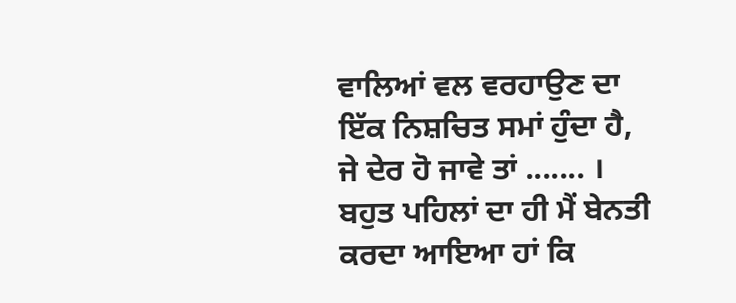ਵਾਲਿਆਂ ਵਲ ਵਰਹਾਉਣ ਦਾ ਇੱਕ ਨਿਸ਼ਚਿਤ ਸਮਾਂ ਹੁੰਦਾ ਹੈ, ਜੇ ਦੇਰ ਹੋ ਜਾਵੇ ਤਾਂ ....... ।
ਬਹੁਤ ਪਹਿਲਾਂ ਦਾ ਹੀ ਮੈਂ ਬੇਨਤੀ ਕਰਦਾ ਆਇਆ ਹਾਂ ਕਿ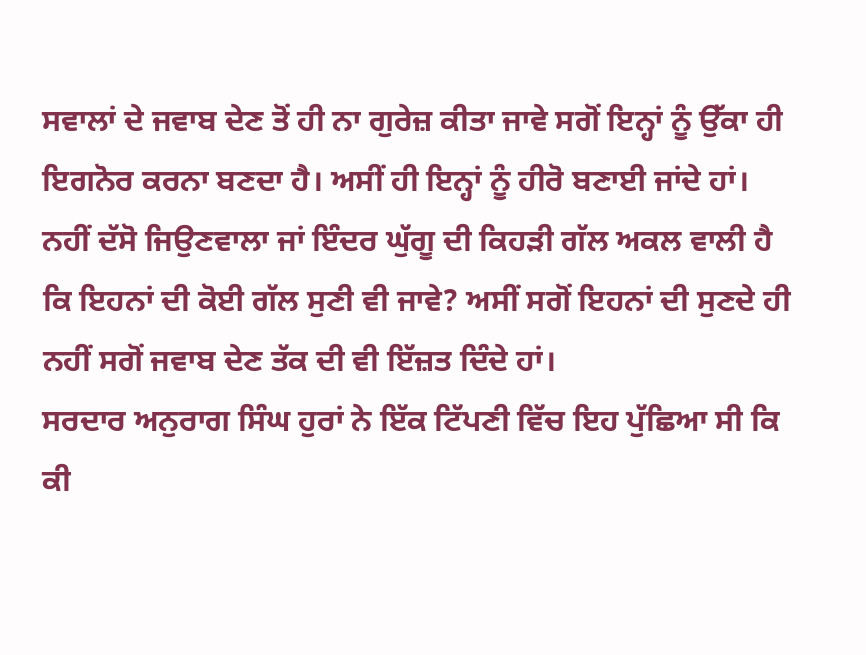ਸਵਾਲਾਂ ਦੇ ਜਵਾਬ ਦੇਣ ਤੋਂ ਹੀ ਨਾ ਗੁਰੇਜ਼ ਕੀਤਾ ਜਾਵੇ ਸਗੋਂ ਇਨ੍ਹਾਂ ਨੂੰ ਉੱਕਾ ਹੀ ਇਗਨੋਰ ਕਰਨਾ ਬਣਦਾ ਹੈ। ਅਸੀਂ ਹੀ ਇਨ੍ਹਾਂ ਨੂੰ ਹੀਰੋ ਬਣਾਈ ਜਾਂਦੇ ਹਾਂ। ਨਹੀਂ ਦੱਸੋ ਜਿਉਣਵਾਲਾ ਜਾਂ ਇੰਦਰ ਘੁੱਗੂ ਦੀ ਕਿਹੜੀ ਗੱਲ ਅਕਲ ਵਾਲੀ ਹੈ ਕਿ ਇਹਨਾਂ ਦੀ ਕੋਈ ਗੱਲ ਸੁਣੀ ਵੀ ਜਾਵੇ? ਅਸੀਂ ਸਗੋਂ ਇਹਨਾਂ ਦੀ ਸੁਣਦੇ ਹੀ ਨਹੀਂ ਸਗੋਂ ਜਵਾਬ ਦੇਣ ਤੱਕ ਦੀ ਵੀ ਇੱਜ਼ਤ ਦਿੰਦੇ ਹਾਂ।
ਸਰਦਾਰ ਅਨੁਰਾਗ ਸਿੰਘ ਹੁਰਾਂ ਨੇ ਇੱਕ ਟਿੱਪਣੀ ਵਿੱਚ ਇਹ ਪੁੱਛਿਆ ਸੀ ਕਿ ਕੀ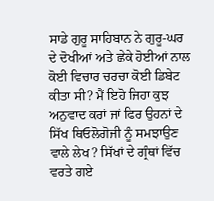ਸਾਡੇ ਗੁਰੂ ਸਾਹਿਬਾਨ ਨੇ ਗੁਰੂ-ਘਰ ਦੇ ਦੋਖੀਆਂ ਅਤੇ ਛੇਕੇ ਹੋਈਆਂ ਨਾਲ ਕੋਈ ਵਿਚਾਰ ਚਰਚਾ ਕੋਈ ਡਿਬੇਟ ਕੀਤਾ ਸੀ? ਮੈਂ ਇਹੋ ਜਿਹਾ ਕੁਝ ਅਨੁਵਾਦ ਕਰਾਂ ਜਾਂ ਫਿਰ ਉਹਨਾਂ ਦੇ ਸਿੱਖ ਥਿਓਲੋਗੋਜੀ ਨੂੰ ਸਮਝਾਉਣ ਵਾਲੇ ਲੇਖ? ਸਿੱਖਾਂ ਦੇ ਗ੍ਰੰਥਾਂ ਵਿੱਚ ਵਰਤੇ ਗਏ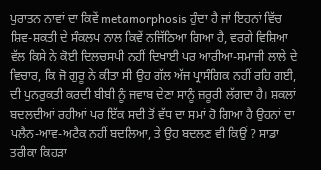ਪੁਰਾਤਨ ਨਾਵਾਂ ਦਾ ਕਿਵੇਂ metamorphosis ਹੁੰਦਾ ਹੈ ਜਾਂ ਇਹਨਾਂ ਵਿੱਚ ਸ਼ਿਵ-ਸ਼ਕਤੀ ਦੇ ਸੰਕਲਪ ਨਾਲ ਕਿਵੇਂ ਨਜਿੱਠਿਆ ਗਿਆ ਹੈ, ਵਰਗੇ ਵਿਸ਼ਿਆ ਵੱਲ ਕਿਸੇ ਨੇ ਕੋਈ ਦਿਲਚਸਪੀ ਨਹੀਂ ਦਿਖਾਈ ਪਰ ਆਰੀਆ-ਸਮਾਜੀ ਲਾਲੇ ਦੇ ਵਿਚਾਰ, ਕਿ ਜੋ ਗੁਰੂ ਨੇ ਕੀਤਾ ਸੀ ਉਹ ਗੱਲ ਅੱਜ ਪ੍ਰਾਸੰਗਿਕ ਨਹੀਂ ਰਹਿ ਗਈ, ਦੀ ਪੁਨਰੁਕਤੀ ਕਰਦੀ ਬੀਬੀ ਨੂੰ ਜਵਾਬ ਦੇਣਾ ਸਾਨੂੰ ਜ਼ਰੂਰੀ ਲੱਗਦਾ ਹੈ। ਸ਼ਕਲਾਂ ਬਦਲਦੀਆਂ ਰਹੀਆਂ ਪਰ ਇੱਕ ਸਦੀ ਤੋਂ ਵੱਧ ਦਾ ਸਮਾਂ ਹੋ ਗਿਆ ਹੈ ਉਹਨਾਂ ਦਾ ਪਲੈਨ-ਆਵ-ਅਟੈਕ ਨਹੀਂ ਬਦਲਿਆ, ਤੇ ਉਹ ਬਦਲਣ ਵੀ ਕਿਉਂ ? ਸਾਡਾ ਤਰੀਕਾ ਕਿਹੜਾ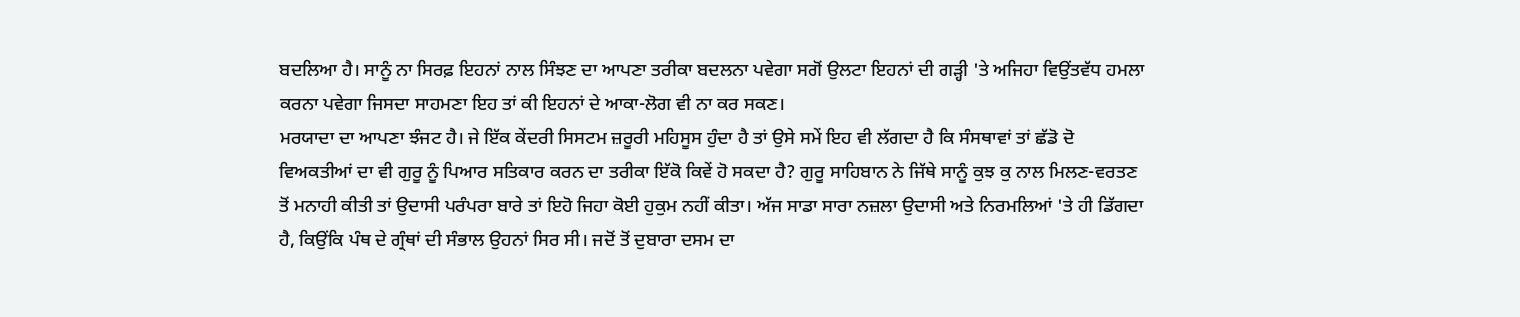ਬਦਲਿਆ ਹੈ। ਸਾਨੂੰ ਨਾ ਸਿਰਫ਼ ਇਹਨਾਂ ਨਾਲ ਸਿੰਝਣ ਦਾ ਆਪਣਾ ਤਰੀਕਾ ਬਦਲਨਾ ਪਵੇਗਾ ਸਗੋਂ ਉਲਟਾ ਇਹਨਾਂ ਦੀ ਗੜ੍ਹੀ 'ਤੇ ਅਜਿਹਾ ਵਿਉਂਤਵੱਧ ਹਮਲਾ ਕਰਨਾ ਪਵੇਗਾ ਜਿਸਦਾ ਸਾਹਮਣਾ ਇਹ ਤਾਂ ਕੀ ਇਹਨਾਂ ਦੇ ਆਕਾ-ਲੋਗ ਵੀ ਨਾ ਕਰ ਸਕਣ।
ਮਰਯਾਦਾ ਦਾ ਆਪਣਾ ਝੰਜਟ ਹੈ। ਜੇ ਇੱਕ ਕੇਂਦਰੀ ਸਿਸਟਮ ਜ਼ਰੂਰੀ ਮਹਿਸੂਸ ਹੁੰਦਾ ਹੈ ਤਾਂ ਉਸੇ ਸਮੇਂ ਇਹ ਵੀ ਲੱਗਦਾ ਹੈ ਕਿ ਸੰਸਥਾਵਾਂ ਤਾਂ ਛੱਡੋ ਦੋ ਵਿਅਕਤੀਆਂ ਦਾ ਵੀ ਗੁਰੂ ਨੂੰ ਪਿਆਰ ਸਤਿਕਾਰ ਕਰਨ ਦਾ ਤਰੀਕਾ ਇੱਕੋ ਕਿਵੇਂ ਹੋ ਸਕਦਾ ਹੈ? ਗੁਰੂ ਸਾਹਿਬਾਨ ਨੇ ਜਿੱਥੇ ਸਾਨੂੰ ਕੁਝ ਕੁ ਨਾਲ ਮਿਲਣ-ਵਰਤਣ ਤੋਂ ਮਨਾਹੀ ਕੀਤੀ ਤਾਂ ਉਦਾਸੀ ਪਰੰਪਰਾ ਬਾਰੇ ਤਾਂ ਇਹੋ ਜਿਹਾ ਕੋਈ ਹੁਕੁਮ ਨਹੀਂ ਕੀਤਾ। ਅੱਜ ਸਾਡਾ ਸਾਰਾ ਨਜ਼ਲਾ ਉਦਾਸੀ ਅਤੇ ਨਿਰਮਲਿਆਂ 'ਤੇ ਹੀ ਡਿੱਗਦਾ ਹੈ, ਕਿਉਂਕਿ ਪੰਥ ਦੇ ਗ੍ਰੰਥਾਂ ਦੀ ਸੰਭਾਲ ਉਹਨਾਂ ਸਿਰ ਸੀ। ਜਦੋਂ ਤੋਂ ਦੁਬਾਰਾ ਦਸਮ ਦਾ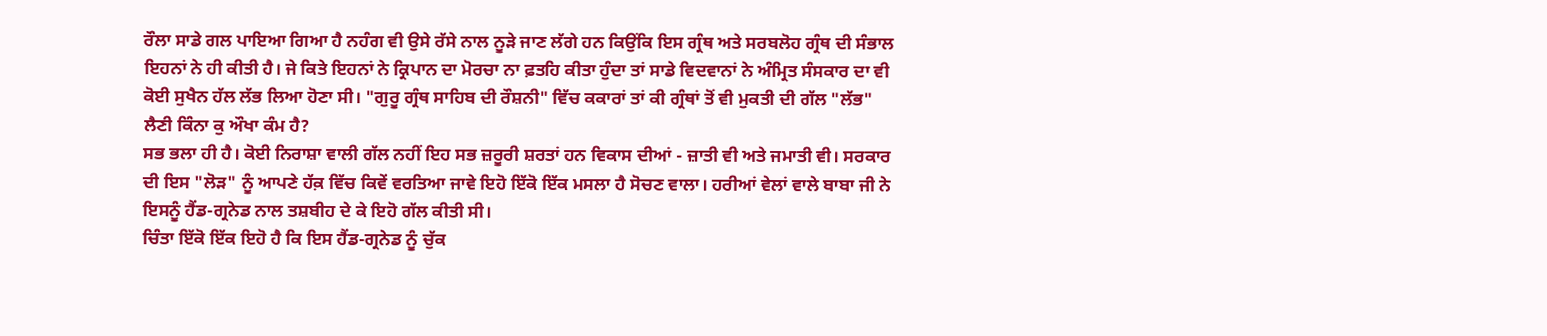ਰੌਲਾ ਸਾਡੇ ਗਲ ਪਾਇਆ ਗਿਆ ਹੈ ਨਹੰਗ ਵੀ ਉਸੇ ਰੱਸੇ ਨਾਲ ਨੂੜੇ ਜਾਣ ਲੱਗੇ ਹਨ ਕਿਉਂਕਿ ਇਸ ਗ੍ਰੰਥ ਅਤੇ ਸਰਬਲੋਹ ਗ੍ਰੰਥ ਦੀ ਸੰਭਾਲ ਇਹਨਾਂ ਨੇ ਹੀ ਕੀਤੀ ਹੈ। ਜੇ ਕਿਤੇ ਇਹਨਾਂ ਨੇ ਕ੍ਰਿਪਾਨ ਦਾ ਮੋਰਚਾ ਨਾ ਫ਼ਤਹਿ ਕੀਤਾ ਹੁੰਦਾ ਤਾਂ ਸਾਡੇ ਵਿਦਵਾਨਾਂ ਨੇ ਅੰਮ੍ਰਿਤ ਸੰਸਕਾਰ ਦਾ ਵੀ ਕੋਈ ਸੁਖੈਨ ਹੱਲ ਲੱਭ ਲਿਆ ਹੋਣਾ ਸੀ। "ਗੁਰੂ ਗ੍ਰੰਥ ਸਾਹਿਬ ਦੀ ਰੌਸ਼ਨੀ" ਵਿੱਚ ਕਕਾਰਾਂ ਤਾਂ ਕੀ ਗ੍ਰੰਥਾਂ ਤੋਂ ਵੀ ਮੁਕਤੀ ਦੀ ਗੱਲ "ਲੱਭ" ਲੈਣੀ ਕਿੰਨਾ ਕੁ ਔਖਾ ਕੰਮ ਹੈ?
ਸਭ ਭਲਾ ਹੀ ਹੈ। ਕੋਈ ਨਿਰਾਸ਼ਾ ਵਾਲੀ ਗੱਲ ਨਹੀਂ ਇਹ ਸਭ ਜ਼ਰੂਰੀ ਸ਼ਰਤਾਂ ਹਨ ਵਿਕਾਸ ਦੀਆਂ - ਜ਼ਾਤੀ ਵੀ ਅਤੇ ਜਮਾਤੀ ਵੀ। ਸਰਕਾਰ ਦੀ ਇਸ "ਲੋੜ" ਨੂੰ ਆਪਣੇ ਹੱਕ਼ ਵਿੱਚ ਕਿਵੇਂ ਵਰਤਿਆ ਜਾਵੇ ਇਹੋ ਇੱਕੋ ਇੱਕ ਮਸਲਾ ਹੈ ਸੋਚਣ ਵਾਲਾ। ਹਰੀਆਂ ਵੇਲਾਂ ਵਾਲੇ ਬਾਬਾ ਜੀ ਨੇ ਇਸਨੂੰ ਹੈਂਡ-ਗ੍ਰਨੇਡ ਨਾਲ ਤਸ਼ਬੀਹ ਦੇ ਕੇ ਇਹੋ ਗੱਲ ਕੀਤੀ ਸੀ।
ਚਿੰਤਾ ਇੱਕੋ ਇੱਕ ਇਹੋ ਹੈ ਕਿ ਇਸ ਹੈਂਡ-ਗ੍ਰਨੇਡ ਨੂੰ ਚੁੱਕ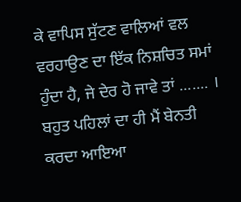ਕੇ ਵਾਪਿਸ ਸੁੱਟਣ ਵਾਲਿਆਂ ਵਲ ਵਰਹਾਉਣ ਦਾ ਇੱਕ ਨਿਸ਼ਚਿਤ ਸਮਾਂ ਹੁੰਦਾ ਹੈ, ਜੇ ਦੇਰ ਹੋ ਜਾਵੇ ਤਾਂ ....... ।
ਬਹੁਤ ਪਹਿਲਾਂ ਦਾ ਹੀ ਮੈਂ ਬੇਨਤੀ ਕਰਦਾ ਆਇਆ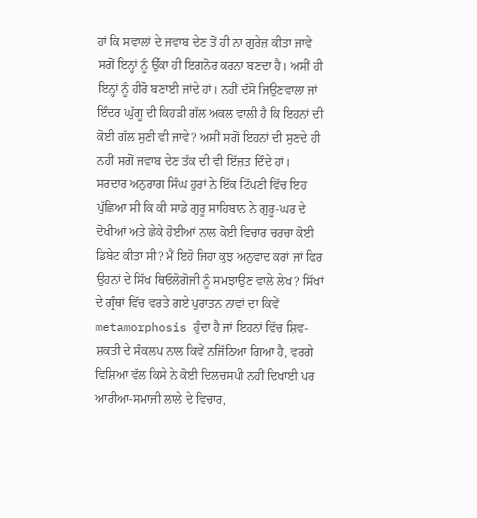ਹਾਂ ਕਿ ਸਵਾਲਾਂ ਦੇ ਜਵਾਬ ਦੇਣ ਤੋਂ ਹੀ ਨਾ ਗੁਰੇਜ਼ ਕੀਤਾ ਜਾਵੇ ਸਗੋਂ ਇਨ੍ਹਾਂ ਨੂੰ ਉੱਕਾ ਹੀ ਇਗਨੋਰ ਕਰਨਾ ਬਣਦਾ ਹੈ। ਅਸੀਂ ਹੀ ਇਨ੍ਹਾਂ ਨੂੰ ਹੀਰੋ ਬਣਾਈ ਜਾਂਦੇ ਹਾਂ। ਨਹੀਂ ਦੱਸੋ ਜਿਉਣਵਾਲਾ ਜਾਂ ਇੰਦਰ ਘੁੱਗੂ ਦੀ ਕਿਹੜੀ ਗੱਲ ਅਕਲ ਵਾਲੀ ਹੈ ਕਿ ਇਹਨਾਂ ਦੀ ਕੋਈ ਗੱਲ ਸੁਣੀ ਵੀ ਜਾਵੇ? ਅਸੀਂ ਸਗੋਂ ਇਹਨਾਂ ਦੀ ਸੁਣਦੇ ਹੀ ਨਹੀਂ ਸਗੋਂ ਜਵਾਬ ਦੇਣ ਤੱਕ ਦੀ ਵੀ ਇੱਜ਼ਤ ਦਿੰਦੇ ਹਾਂ।
ਸਰਦਾਰ ਅਨੁਰਾਗ ਸਿੰਘ ਹੁਰਾਂ ਨੇ ਇੱਕ ਟਿੱਪਣੀ ਵਿੱਚ ਇਹ ਪੁੱਛਿਆ ਸੀ ਕਿ ਕੀ ਸਾਡੇ ਗੁਰੂ ਸਾਹਿਬਾਨ ਨੇ ਗੁਰੂ-ਘਰ ਦੇ ਦੋਖੀਆਂ ਅਤੇ ਛੇਕੇ ਹੋਈਆਂ ਨਾਲ ਕੋਈ ਵਿਚਾਰ ਚਰਚਾ ਕੋਈ ਡਿਬੇਟ ਕੀਤਾ ਸੀ? ਮੈਂ ਇਹੋ ਜਿਹਾ ਕੁਝ ਅਨੁਵਾਦ ਕਰਾਂ ਜਾਂ ਫਿਰ ਉਹਨਾਂ ਦੇ ਸਿੱਖ ਥਿਓਲੋਗੋਜੀ ਨੂੰ ਸਮਝਾਉਣ ਵਾਲੇ ਲੇਖ? ਸਿੱਖਾਂ ਦੇ ਗ੍ਰੰਥਾਂ ਵਿੱਚ ਵਰਤੇ ਗਏ ਪੁਰਾਤਨ ਨਾਵਾਂ ਦਾ ਕਿਵੇਂ metamorphosis ਹੁੰਦਾ ਹੈ ਜਾਂ ਇਹਨਾਂ ਵਿੱਚ ਸ਼ਿਵ-ਸ਼ਕਤੀ ਦੇ ਸੰਕਲਪ ਨਾਲ ਕਿਵੇਂ ਨਜਿੱਠਿਆ ਗਿਆ ਹੈ, ਵਰਗੇ ਵਿਸ਼ਿਆ ਵੱਲ ਕਿਸੇ ਨੇ ਕੋਈ ਦਿਲਚਸਪੀ ਨਹੀਂ ਦਿਖਾਈ ਪਰ ਆਰੀਆ-ਸਮਾਜੀ ਲਾਲੇ ਦੇ ਵਿਚਾਰ,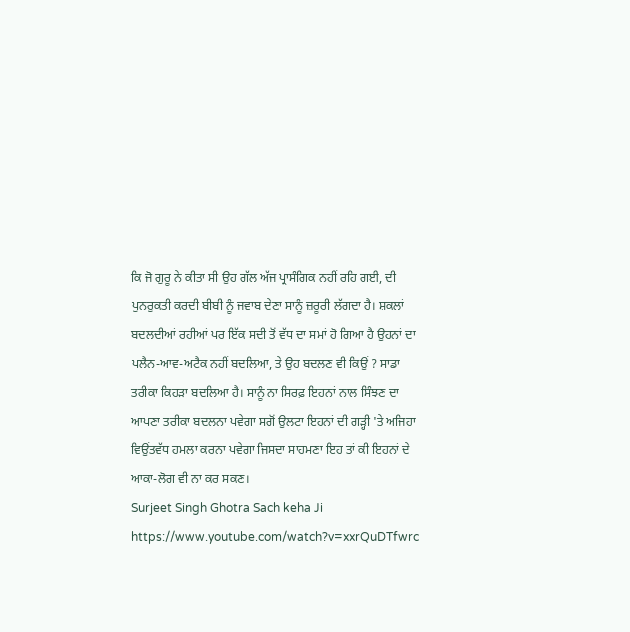ਕਿ ਜੋ ਗੁਰੂ ਨੇ ਕੀਤਾ ਸੀ ਉਹ ਗੱਲ ਅੱਜ ਪ੍ਰਾਸੰਗਿਕ ਨਹੀਂ ਰਹਿ ਗਈ, ਦੀ ਪੁਨਰੁਕਤੀ ਕਰਦੀ ਬੀਬੀ ਨੂੰ ਜਵਾਬ ਦੇਣਾ ਸਾਨੂੰ ਜ਼ਰੂਰੀ ਲੱਗਦਾ ਹੈ। ਸ਼ਕਲਾਂ ਬਦਲਦੀਆਂ ਰਹੀਆਂ ਪਰ ਇੱਕ ਸਦੀ ਤੋਂ ਵੱਧ ਦਾ ਸਮਾਂ ਹੋ ਗਿਆ ਹੈ ਉਹਨਾਂ ਦਾ ਪਲੈਨ-ਆਵ-ਅਟੈਕ ਨਹੀਂ ਬਦਲਿਆ, ਤੇ ਉਹ ਬਦਲਣ ਵੀ ਕਿਉਂ ? ਸਾਡਾ ਤਰੀਕਾ ਕਿਹੜਾ ਬਦਲਿਆ ਹੈ। ਸਾਨੂੰ ਨਾ ਸਿਰਫ਼ ਇਹਨਾਂ ਨਾਲ ਸਿੰਝਣ ਦਾ ਆਪਣਾ ਤਰੀਕਾ ਬਦਲਨਾ ਪਵੇਗਾ ਸਗੋਂ ਉਲਟਾ ਇਹਨਾਂ ਦੀ ਗੜ੍ਹੀ 'ਤੇ ਅਜਿਹਾ ਵਿਉਂਤਵੱਧ ਹਮਲਾ ਕਰਨਾ ਪਵੇਗਾ ਜਿਸਦਾ ਸਾਹਮਣਾ ਇਹ ਤਾਂ ਕੀ ਇਹਨਾਂ ਦੇ ਆਕਾ-ਲੋਗ ਵੀ ਨਾ ਕਰ ਸਕਣ।
Surjeet Singh Ghotra Sach keha Ji
https://www.youtube.com/watch?v=xxrQuDTfwrc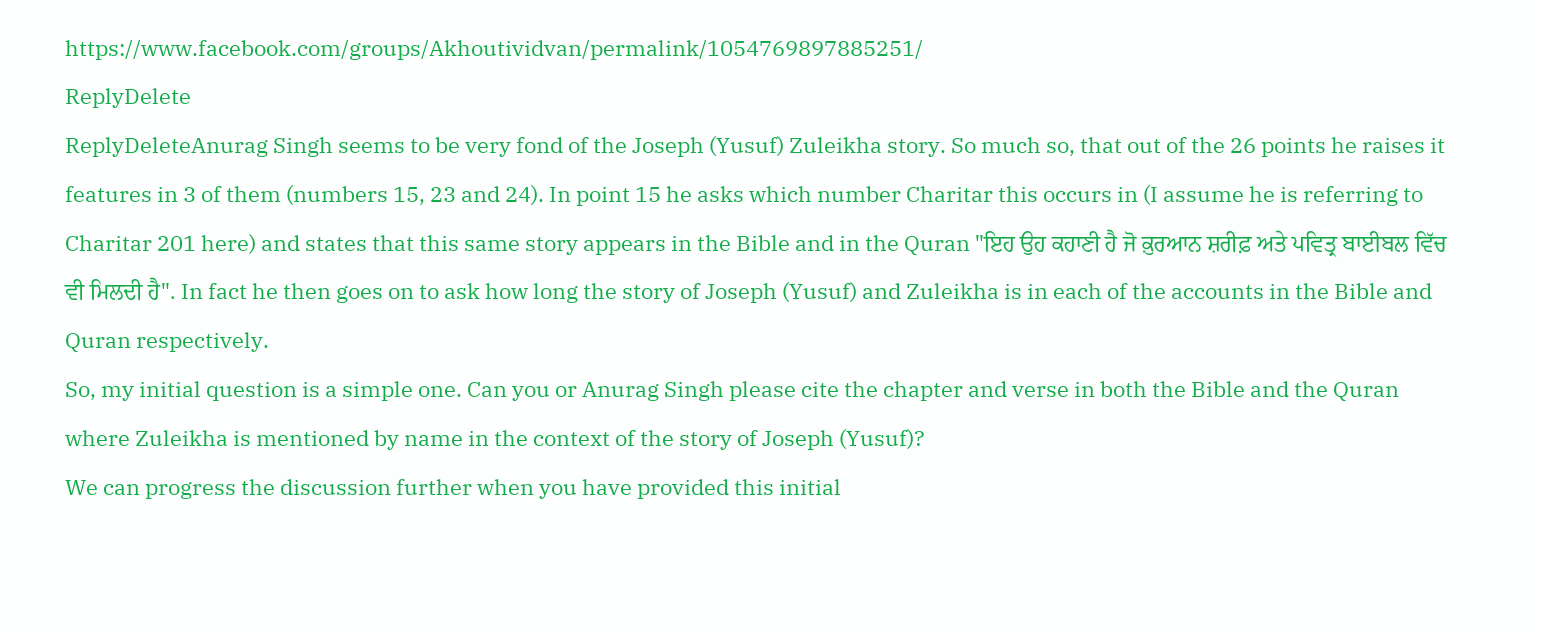https://www.facebook.com/groups/Akhoutividvan/permalink/1054769897885251/
ReplyDelete
ReplyDeleteAnurag Singh seems to be very fond of the Joseph (Yusuf) Zuleikha story. So much so, that out of the 26 points he raises it features in 3 of them (numbers 15, 23 and 24). In point 15 he asks which number Charitar this occurs in (I assume he is referring to Charitar 201 here) and states that this same story appears in the Bible and in the Quran "ਇਹ ਉਹ ਕਹਾਣੀ ਹੈ ਜੋ ਕ਼ੁਰਆਨ ਸ਼ਰੀਫ਼ ਅਤੇ ਪਵਿਤ੍ਰ ਬਾਈਬਲ ਵਿੱਚ ਵੀ ਮਿਲਦੀ ਹੈ". In fact he then goes on to ask how long the story of Joseph (Yusuf) and Zuleikha is in each of the accounts in the Bible and Quran respectively.
So, my initial question is a simple one. Can you or Anurag Singh please cite the chapter and verse in both the Bible and the Quran where Zuleikha is mentioned by name in the context of the story of Joseph (Yusuf)?
We can progress the discussion further when you have provided this initial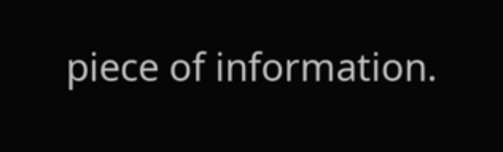piece of information.